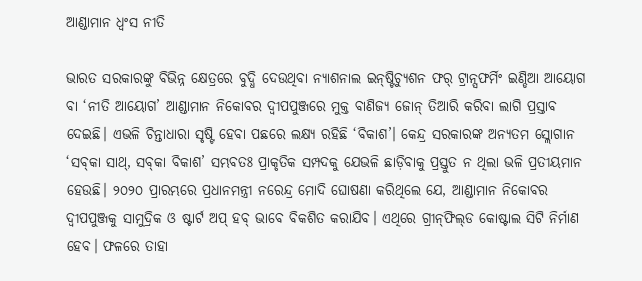ଆଣ୍ଡାମାନ ଧ୍ୱଂସ ନୀତି

ଭାରତ ସରକାରଙ୍କୁ ବିଭିନ୍ନ କ୍ଷେତ୍ରରେ ବୁଦ୍ଧି ଦେଉଥିବା ନ୍ୟାଶନାଲ ଇନ୍‌ଷ୍ଟିଚ୍ୟୁଶନ ଫର୍‌ ଟ୍ରାନ୍ସଫର୍ମିଂ ଇଣ୍ଡିଆ ଆୟୋଗ ବା ‘ନୀତି ଆୟୋଗ’ ଆଣ୍ଡାମାନ ନିକୋବର ଦ୍ୱୀପପୁଞ୍ଜରେ ମୁକ୍ତ ବାଣିଜ୍ୟ ଜୋନ୍‌ ତିଆରି କରିବା ଲାଗି ପ୍ରସ୍ତାବ ଦେଇଛି। ଏଭଳି ଚିନ୍ତାଧାରା ସୃଷ୍ଟି ହେବା ପଛରେ ଲକ୍ଷ୍ୟ ରହିଛି ‘ବିକାଶ’। କେନ୍ଦ୍ର ସରକାରଙ୍କ ଅନ୍ୟତମ ସ୍ଲୋଗାନ ‘ସବ୍‌କା ସାଥ୍‌, ସବ୍‌କା ବିକାଶ’ ସମ୍ଭବତଃ ପ୍ରାକୃତିକ ସମ୍ପଦକୁ ଯେଭଳି ଛାଡ଼ିବାକୁ ପ୍ରସ୍ତୁତ ନ ଥିଲା ଭଳି ପ୍ରତୀୟମାନ ହେଉଛି। ୨୦୨୦ ପ୍ରାରମ୍ଭରେ ପ୍ରଧାନମନ୍ତ୍ରୀ ନରେନ୍ଦ୍ର ମୋଦି ଘୋଷଣା କରିଥିଲେ ଯେ, ଆଣ୍ଡାମାନ ନିକୋବର ଦ୍ୱୀପପୁଞ୍ଜକୁ ସାମୁଦ୍ରିକ ଓ ଷ୍ଟାର୍ଟ ଅପ୍‌ ହବ୍‌ ଭାବେ ବିକଶିତ କରାଯିବ। ଏଥିରେ ଗ୍ରୀନ୍‌ଫିଲ୍‌ଡ କୋଷ୍ଟାଲ ସିଟି ନିର୍ମାଣ ହେବ। ଫଳରେ ତାହା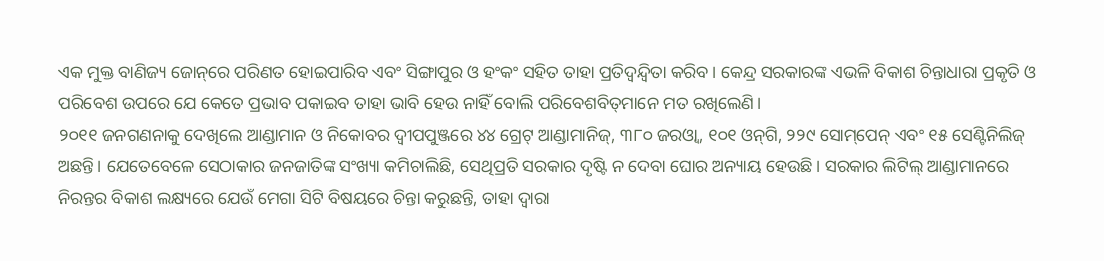ଏକ ମୁକ୍ତ ବାଣିଜ୍ୟ ଜୋନ୍‌ରେ ପରିଣତ ହୋଇପାରିବ ଏବଂ ସିଙ୍ଗାପୁର ଓ ହଂକଂ ସହିତ ତାହା ପ୍ରତିଦ୍ୱନ୍ଦ୍ୱିତା କରିବ। କେନ୍ଦ୍ର ସରକାରଙ୍କ ଏଭଳି ବିକାଶ ଚିନ୍ତାଧାରା ପ୍ରକୃତି ଓ ପରିବେଶ ଉପରେ ଯେ କେତେ ପ୍ରଭାବ ପକାଇବ ତାହା ଭାବି ହେଉ ନାହିଁ ବୋଲି ପରିବେଶବିତ୍‌ମାନେ ମତ ରଖିଲେଣି।
୨୦୧୧ ଜନଗଣନାକୁ ଦେଖିଲେ ଆଣ୍ଡାମାନ ଓ ନିକୋବର ଦ୍ୱୀପପୁଞ୍ଜରେ ୪୪ ଗ୍ରେଟ୍‌ ଆଣ୍ଡାମାନିଜ୍‌, ୩୮୦ ଜରଓ୍ବା, ୧୦୧ ଓନ୍‌ଗି, ୨୨୯ ସୋମ୍‌ପେନ୍‌ ଏବଂ ୧୫ ସେଣ୍ଟିନିଲିଜ୍‌ ଅଛନ୍ତି। ଯେତେବେଳେ ସେଠାକାର ଜନଜାତିଙ୍କ ସଂଖ୍ୟା କମିଚାଲିଛି, ସେଥିପ୍ରତି ସରକାର ଦୃଷ୍ଟି ନ ଦେବା ଘୋର ଅନ୍ୟାୟ ହେଉଛି। ସରକାର ଲିଟିଲ୍‌ ଆଣ୍ଡାମାନରେ ନିରନ୍ତର ବିକାଶ ଲକ୍ଷ୍ୟରେ ଯେଉଁ ମେଗା ସିଟି ବିଷୟରେ ଚିନ୍ତା କରୁଛନ୍ତି, ତାହା ଦ୍ୱାରା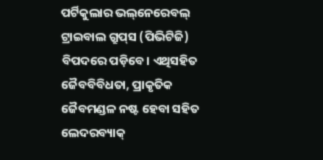ପର୍ଟିକୁଲାର ଭଲ୍‌ନେରେବଲ୍‌ ଟ୍ରାଇବାଲ ଗ୍ରୁପ୍‌ସ (ପିଭିଟିଜି) ବିପଦରେ ପଡ଼ିବେ। ଏଥିସହିତ ଜୈବବିବିଧତା, ପ୍ରାକୃତିକ ଜୈବମଣ୍ଡଳ ନଷ୍ଟ ହେବା ସହିତ ଲେଦରବ୍ୟାକ୍‌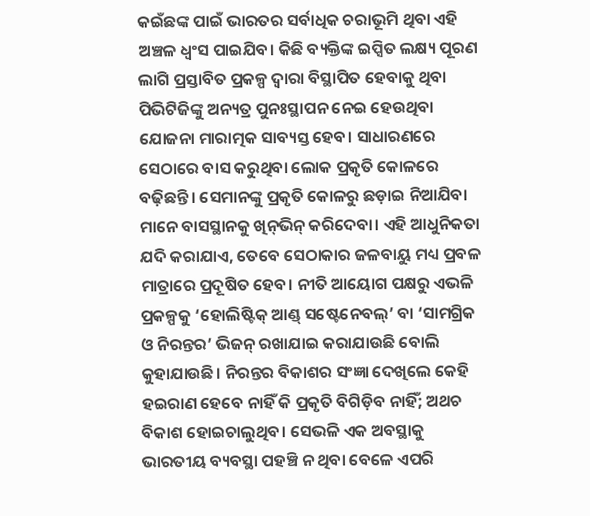କଇଁଛଙ୍କ ପାଇଁ ଭାରତର ସର୍ବାଧିକ ଚରାଭୂମି ଥିବା ଏହି ଅଞ୍ଚଳ ଧ୍ୱଂସ ପାଇଯିବ। କିଛି ବ୍ୟକ୍ତିଙ୍କ ଇପ୍ସିତ ଲକ୍ଷ୍ୟ ପୂରଣ ଲାଗି ପ୍ରସ୍ତାବିତ ପ୍ରକଳ୍ପ ଦ୍ୱାରା ବିସ୍ଥାପିତ ହେବାକୁ ଥିବା ପିଭିଟିଜିଙ୍କୁ ଅନ୍ୟତ୍ର ପୁନଃସ୍ଥାପନ ନେଇ ହେଉଥିବା ଯୋଜନା ମାରାତ୍ମକ ସାବ୍ୟସ୍ତ ହେବ। ସାଧାରଣରେ ସେଠାରେ ବାସ କରୁଥିବା ଲୋକ ପ୍ରକୃତି କୋଳରେ ବଢ଼ିଛନ୍ତି। ସେମାନଙ୍କୁ ପ୍ରକୃତି କୋଳରୁ ଛଡ଼ାଇ ନିଆଯିବା ମାନେ ବାସସ୍ଥାନକୁ ଖିନ୍‌ଭିନ୍‌ କରିଦେବା। ଏହି ଆଧୁନିକତା ଯଦି କରାଯାଏ, ତେବେ ସେଠାକାର ଜଳବାୟୁ ମଧ୍ୟ ପ୍ରବଳ ମାତ୍ରାରେ ପ୍ରଦୂଷିତ ହେବ। ନୀତି ଆୟୋଗ ପକ୍ଷରୁ ଏଭଳି ପ୍ରକଳ୍ପକୁ ‘ହୋଲିଷ୍ଟିକ୍‌ ଆଣ୍ଡ୍‌ ସଷ୍ଟେନେବଲ୍‌’ ବା ‘ସାମଗ୍ରିକ ଓ ନିରନ୍ତର’ ଭିଜନ୍‌ ରଖାଯାଇ କରାଯାଉଛି ବୋଲି କୁହାଯାଉଛି। ନିରନ୍ତର ବିକାଶର ସଂଜ୍ଞା ଦେଖିଲେ କେହି ହଇରାଣ ହେବେ ନାହିଁ କି ପ୍ରକୃତି ବିଗିଡ଼ିବ ନାହିଁ; ଅଥଚ ବିକାଶ ହୋଇଚାଲୁଥିବ। ସେଭଳି ଏକ ଅବସ୍ଥାକୁ ଭାରତୀୟ ବ୍ୟବସ୍ଥା ପହଞ୍ଚି ନ ଥିବା ବେଳେ ଏପରି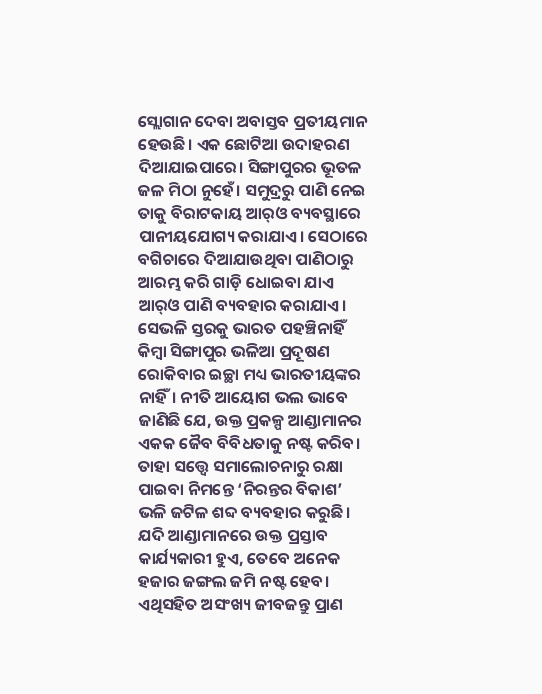ସ୍ଲୋଗାନ ଦେବା ଅବାସ୍ତବ ପ୍ରତୀୟମାନ ହେଉଛି। ଏକ ଛୋଟିଆ ଉଦାହରଣ ଦିଆଯାଇପାରେ। ସିଙ୍ଗାପୁରର ଭୂତଳ ଜଳ ମିଠା ନୁହେଁ। ସମୁଦ୍ରରୁ ପାଣି ନେଇ ତାକୁ ବିରାଟକାୟ ଆର୍‌ଓ ବ୍ୟବସ୍ଥାରେ ପାନୀୟଯୋଗ୍ୟ କରାଯାଏ। ସେଠାରେ ବଗିଚାରେ ଦିଆଯାଉଥିବା ପାଣିଠାରୁ ଆରମ୍ଭ କରି ଗାଡ଼ି ଧୋଇବା ଯାଏ ଆର୍‌ଓ ପାଣି ବ୍ୟବହାର କରାଯାଏ। ସେଭଳି ସ୍ତରକୁ ଭାରତ ପହଞ୍ଚିନାହିଁ କିମ୍ବା ସିଙ୍ଗାପୁର ଭଳିଆ ପ୍ରଦୂଷଣ ରୋକିବାର ଇଚ୍ଛା ମଧ୍ୟ ଭାରତୀୟଙ୍କର ନାହିଁ। ନୀତି ଆୟୋଗ ଭଲ ଭାବେ ଜାଣିଛି ଯେ, ଉକ୍ତ ପ୍ରକଳ୍ପ ଆଣ୍ଡାମାନର ଏକକ ଜୈବ ବିବିଧତାକୁ ନଷ୍ଟ କରିବ। ତାହା ସତ୍ତ୍ୱେ ସମାଲୋଚନାରୁ ରକ୍ଷା ପାଇବା ନିମନ୍ତେ ‘ନିରନ୍ତର ବିକାଶ’ ଭଳି ଜଟିଳ ଶବ୍ଦ ବ୍ୟବହାର କରୁଛି।
ଯଦି ଆଣ୍ଡାମାନରେ ଉକ୍ତ ପ୍ରସ୍ତାବ କାର୍ଯ୍ୟକାରୀ ହୁଏ, ତେବେ ଅନେକ ହଜାର ଜଙ୍ଗଲ ଜମି ନଷ୍ଟ ହେବ। ଏଥିସହିତ ଅସଂଖ୍ୟ ଜୀବଜନ୍ତୁ ପ୍ରାଣ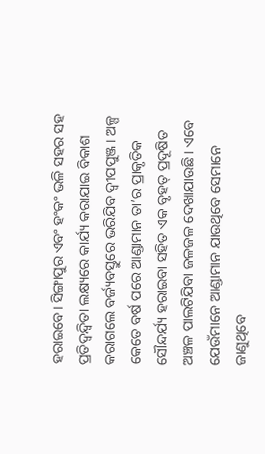ହରାଇବେ। ସିଙ୍ଗାପୁର ଏବଂ ହଂକଂ ଭଳି ସହର ସହ ପ୍ରତିଦ୍ୱନ୍ଦ୍ୱିତା ଲକ୍ଷ୍ୟରେ କାର୍ଯ୍ୟ କରାଯାଇ ବିକାଶ କରାଗଲେ ବର୍ଜ୍ୟବସ୍ତୁରେ ଭରିଯିବ ଦ୍ୱୀପପୁଞ୍ଜ। ଅଳ୍ପ କେତେ ବର୍ଷ ପରେ ଆଣ୍ଡାମାନ ତା’ର ପ୍ରାକୃତିକ ସୌନ୍ଦର୍ଯ୍ୟ ହରାଇବା ସହିତ ଏକ ବୃହତ୍‌ ପ୍ରଦୂଷିତ ଅଞ୍ଚଳ ପାଲଟିଯିବା ଜଳଜଳ ଦେଖାଯାଉଛି। ଏବେ ଯେଉଁମାନେ ଆଣ୍ଡାମାନ ଯାଉଥିବେ ସେମାନେ ଜାଣୁଥିବେ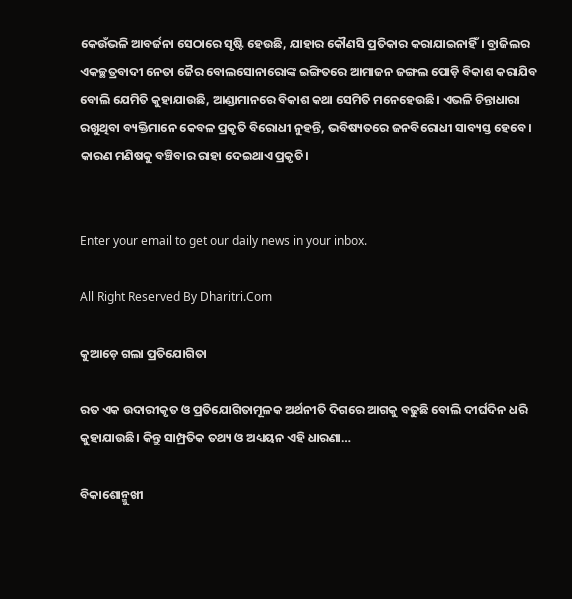କେଉଁଭଳି ଆବର୍ଜନା ସେଠାରେ ସୃଷ୍ଟି ହେଉଛି, ଯାହାର କୌଣସି ପ୍ରତିକାର କରାଯାଇନାହିଁ। ବ୍ରାଜିଲର ଏକଚ୍ଛତ୍ରବାଦୀ ନେତା ଜୈର ବୋଲସୋନାରୋଙ୍କ ଇଙ୍ଗିତରେ ଆମାଜନ ଜଙ୍ଗଲ ପୋଡ଼ି ବିକାଶ କରାଯିବ ବୋଲି ଯେମିତି କୁହାଯାଉଛି, ଆଣ୍ଡାମାନରେ ବିକାଶ କଥା ସେମିତି ମନେହେଉଛି। ଏଭଳି ଚିନ୍ତାଧାରା ରଖୁଥିବା ବ୍ୟକ୍ତିମାନେ କେବଳ ପ୍ରକୃତି ବିରୋଧୀ ନୁହନ୍ତି, ଭବିଷ୍ୟତରେ ଜନବିରୋଧୀ ସାବ୍ୟସ୍ତ ହେବେ। କାରଣ ମଣିଷକୁ ବଞ୍ଚିବାର ରାହା ଦେଇଥାଏ ପ୍ରକୃତି।


Enter your email to get our daily news in your inbox.

All Right Reserved By Dharitri.Com

କୁଆଡ଼େ ଗଲା ପ୍ରତିଯୋଗିତା

ରତ ଏକ ଉଦାରୀକୃତ ଓ ପ୍ରତିଯୋଗିତାମୂଳକ ଅର୍ଥନୀତି ଦିଗରେ ଆଗକୁ ବଢୁଛି ବୋଲି ଦୀର୍ଘଦିନ ଧରି କୁହାଯାଉଛି। କିନ୍ତୁ ସାମ୍ପ୍ରତିକ ତଥ୍ୟ ଓ ଅଧ୍ୟୟନ ଏହି ଧାରଣା…

ବିକାଶୋନ୍ମୁଖୀ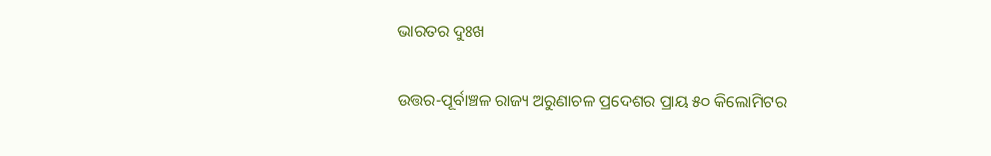ଭାରତର ଦୁଃଖ

ଉତ୍ତର-ପୂର୍ବାଞ୍ଚଳ ରାଜ୍ୟ ଅରୁଣାଚଳ ପ୍ରଦେଶର ପ୍ରାୟ ୫୦ କିଲୋମିଟର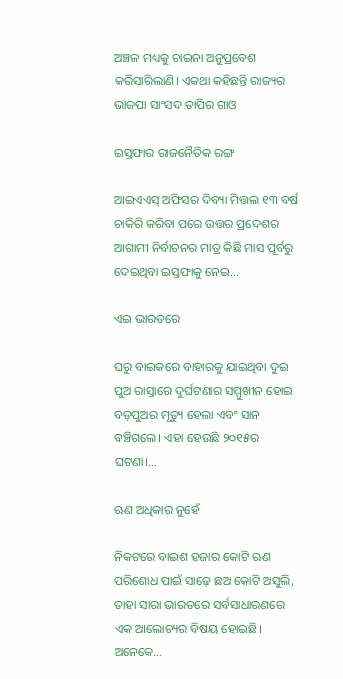ଅଞ୍ଚଳ ମଧ୍ୟକୁ ଚାଇନା ଅନୁପ୍ରବେଶ କରିସାରିଲାଣି। ଏକଥା କହିଛନ୍ତି ରାଜ୍ୟର ଭାଜପା ସାଂସଦ ତାପିର ଗାଓ

ଇସ୍ତଫାର ରାଜନୈତିକ ରଙ୍ଗ

ଆଇଏଏସ୍‌ ଅଫିସର ଦିବ୍ୟା ମିତ୍ତଲ ୧୩ ବର୍ଷ ଚାକିରି କରିବା ପରେ ଉତ୍ତର ପ୍ରଦେଶର ଆଗାମୀ ନିର୍ବାଚନର ମାତ୍ର କିଛି ମାସ ପୂର୍ବରୁ ଦେଇଥିବା ଇସ୍ତଫାକୁ ନେଇ…

ଏଇ ଭାରତରେ

ଘରୁ ବାଇକରେ ବାହାରକୁ ଯାଇଥିବା ଦୁଇ ପୁଅ ରାସ୍ତାରେ ଦୁର୍ଘଟଣାର ସମ୍ମୁଖୀନ ହୋଇ ବଡ଼ପୁଅର ମୃତ୍ୟୁ ହେଲା ଏବଂ ସାନ ବଞ୍ଚିଗଲେ। ଏହା ହେଉଛି ୨୦୧୫ର ଘଟଣା।…

ଋଣ ଅଧିକାର ନୁହେଁ

ନିକଟରେ ବାଇଶ ହଜାର କୋଟି ଋଣ ପରିଶୋଧ ପାଇଁ ସାଢ଼େ ଛଅ କୋଟି ଅସୁଲି, ତାହା ସାରା ଭାରତରେ ସର୍ବସାଧାରଣରେ ଏକ ଆଲୋଚ୍ୟର ବିଷୟ ହୋଇଛି। ଅନେକେ…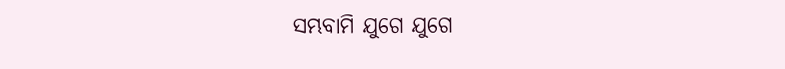ସମ୍ଭବାମି ଯୁଗେ ଯୁଗେ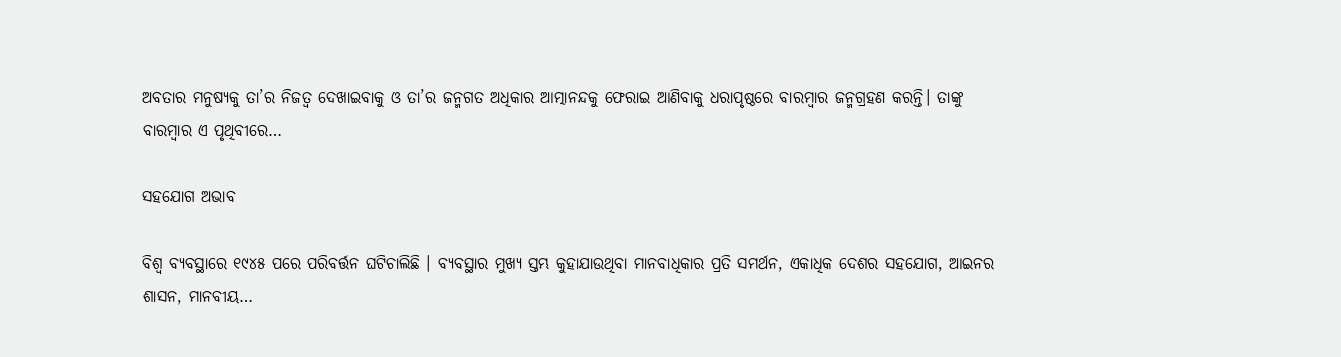ଅବତାର ମନୁଷ୍ୟକୁ ତା’ର ନିଜତ୍ୱ ଦେଖାଇବାକୁ ଓ ତା’ର ଜନ୍ମଗତ ଅଧିକାର ଆତ୍ମାନନ୍ଦକୁ ଫେରାଇ ଆଣିବାକୁ ଧରାପୃଷ୍ଠରେ ବାରମ୍ବାର ଜନ୍ମଗ୍ରହଣ କରନ୍ତି। ତାଙ୍କୁ ବାରମ୍ବାର ଏ ପୃଥିବୀରେ…

ସହଯୋଗ ଅଭାବ

ବିଶ୍ୱ ବ୍ୟବସ୍ଥାରେ ୧୯୪୫ ପରେ ପରିବର୍ତ୍ତନ ଘଟିଚାଲିଛି । ବ୍ୟବସ୍ଥାର ମୁଖ୍ୟ ସ୍ତମ୍ଭ କୁହାଯାଉଥିବା ମାନବାଧିକାର ପ୍ରତି ସମର୍ଥନ, ଏକାଧିକ ଦେଶର ସହଯୋଗ, ଆଇନର ଶାସନ, ମାନବୀୟ…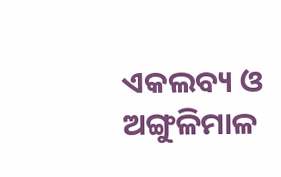ଏକଲବ୍ୟ ଓ ଅଙ୍ଗୁଳିମାଳ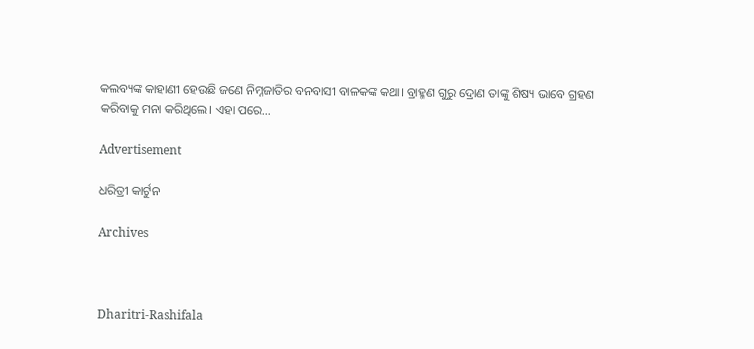କଲବ୍ୟଙ୍କ କାହାଣୀ ହେଉଛି ଜଣେ ନିମ୍ନଜାତିର ବନବାସୀ ବାଳକଙ୍କ କଥା। ବ୍ରାହ୍ମଣ ଗୁରୁ ଦ୍ରୋଣ ତାଙ୍କୁ ଶିଷ୍ୟ ଭାବେ ଗ୍ରହଣ କରିବାକୁ ମନା କରିଥିଲେ। ଏହା ପରେ…

Advertisement

ଧରିତ୍ରୀ କାର୍ଟୁନ

Archives



Dharitri-Rashifala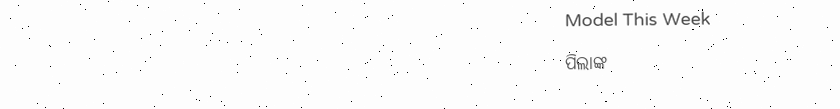Model This Week

ପିଲାଙ୍କ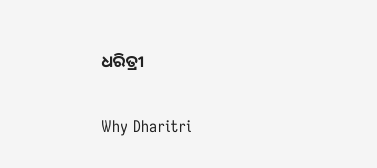ଧରିତ୍ରୀ

Why Dharitri